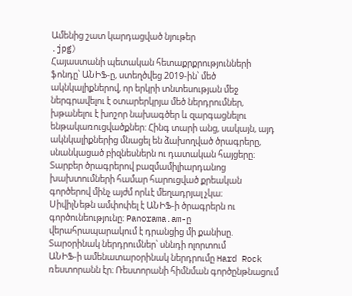Ամենից շատ կարդացված նյութեր
.jpg)
Հայաստանի պետական հետաքրքրությունների ֆոնդը՝ ԱՆԻՖ-ը, ստեղծվեց 2019-ին՝ մեծ ակնկալիքներով, որ երկրի տնտեսության մեջ ներգրավելու է օտարերկրյա մեծ ներդրումներ, խթանելու է խոշոր նախագծեր և զարգացնելու ենթակառուցվածքներ: Հինգ տարի անց, սակայն, այդ ակնկալիքներից մնացել են ձախողված ծրագրերը, սնանկացած բիզնեսներն ու դատական հայցերը։ Տարբեր ծրագրերով բազմամիլիարդանոց խախտումների համար հարուցված քրեական գործերով մինչ այժմ որևէ մեղադրյալ չկա։
ՍիվիլՆեթն ամփոփել է ԱՆԻՖ-ի ծրագրերն ու գործունեությունը։ Panorama.am-ը վերահրապարակում է դրանցից մի քանիսը.
Տարօրինակ ներդրումներ՝ սննդի ոլորտում
ԱՆԻՖ-ի ամենատարօրինակ ներդրումը Hard Rock ռեստորանն էր։ Ռեստորանի հիմնման գործընթնացում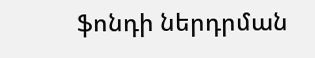ֆոնդի ներդրման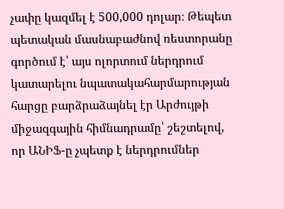չափը կազմել է 500,000 դոլար։ Թեպետ պետական մասնաբաժնով ռեստորանը գործում է՝ այս ոլորտում ներդրում կատարելու նպատակահարմարության հարցը բարձրաձայնել էր Արժույթի միջազգային հիմնադրամը՝ շեշտելով, որ ԱՆԻՖ-ը չպետք է ներդրումներ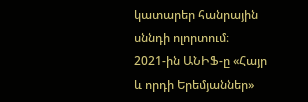կատարեր հանրային սննդի ոլորտում։
2021-ին ԱՆԻՖ-ը «Հայր և որդի Երեմյաններ»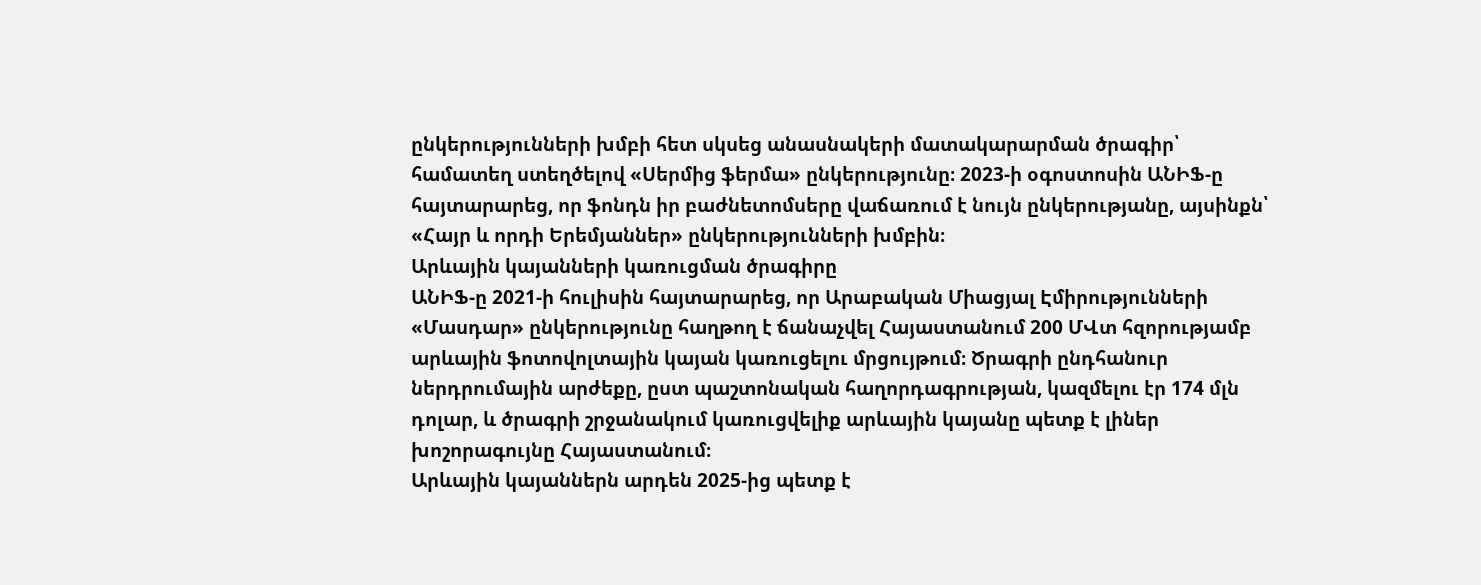ընկերությունների խմբի հետ սկսեց անասնակերի մատակարարման ծրագիր՝ համատեղ ստեղծելով «Սերմից ֆերմա» ընկերությունը։ 2023-ի օգոստոսին ԱՆԻՖ-ը հայտարարեց, որ ֆոնդն իր բաժնետոմսերը վաճառում է նույն ընկերությանը, այսինքն՝ «Հայր և որդի Երեմյաններ» ընկերությունների խմբին։
Արևային կայանների կառուցման ծրագիրը
ԱՆԻՖ-ը 2021-ի հուլիսին հայտարարեց, որ Արաբական Միացյալ Էմիրությունների «Մասդար» ընկերությունը հաղթող է ճանաչվել Հայաստանում 200 ՄՎտ հզորությամբ արևային ֆոտովոլտային կայան կառուցելու մրցույթում։ Ծրագրի ընդհանուր ներդրումային արժեքը, ըստ պաշտոնական հաղորդագրության, կազմելու էր 174 մլն դոլար, և ծրագրի շրջանակում կառուցվելիք արևային կայանը պետք է լիներ խոշորագույնը Հայաստանում։
Արևային կայաններն արդեն 2025-ից պետք է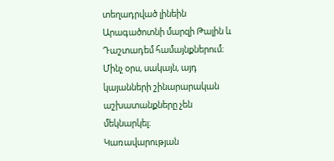տեղադրված լինեին Արագածոտնի մարզի Թալին և Դաշտադեմ համայնքներում։ Մինչ օրս, սակայն, այդ կայանների շինարարական աշխատանքները չեն մեկնարկել։
Կառավարության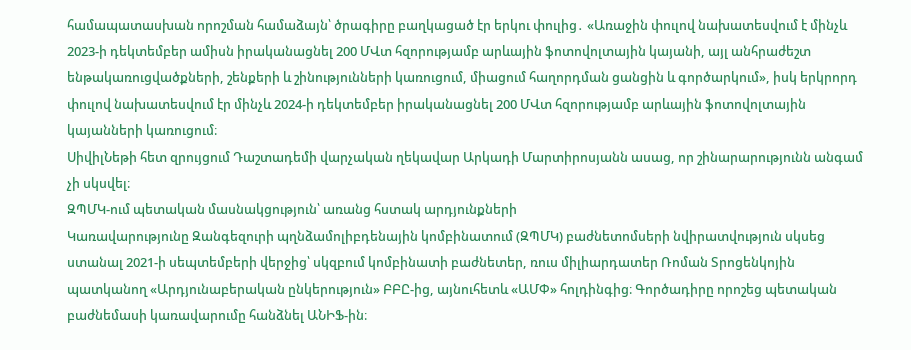համապատասխան որոշման համաձայն՝ ծրագիրը բաղկացած էր երկու փուլից․ «Առաջին փուլով նախատեսվում է մինչև 2023-ի դեկտեմբեր ամիսն իրականացնել 200 ՄՎտ հզորությամբ արևային ֆոտովոլտային կայանի, այլ անհրաժեշտ ենթակառուցվածքների, շենքերի և շինությունների կառուցում, միացում հաղորդման ցանցին և գործարկում», իսկ երկրորդ փուլով նախատեսվում էր մինչև 2024-ի դեկտեմբեր իրականացնել 200 ՄՎտ հզորությամբ արևային ֆոտովոլտային կայանների կառուցում։
ՍիվիլՆեթի հետ զրույցում Դաշտադեմի վարչական ղեկավար Արկադի Մարտիրոսյանն ասաց, որ շինարարությունն անգամ չի սկսվել։
ԶՊՄԿ-ում պետական մասնակցություն՝ առանց հստակ արդյունքների
Կառավարությունը Զանգեզուրի պղնձամոլիբդենային կոմբինատում (ԶՊՄԿ) բաժնետոմսերի նվիրատվություն սկսեց ստանալ 2021-ի սեպտեմբերի վերջից՝ սկզբում կոմբինատի բաժնետեր, ռուս միլիարդատեր Ռոման Տրոցենկոյին պատկանող «Արդյունաբերական ընկերություն» ԲԲԸ-ից, այնուհետև «ԱՄՓ» հոլդինգից։ Գործադիրը որոշեց պետական բաժնեմասի կառավարումը հանձնել ԱՆԻՖ-ին։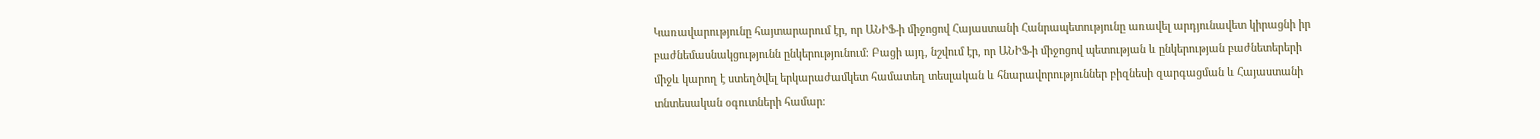Կառավարությունը հայտարարում էր, որ ԱՆԻՖ-ի միջոցով Հայաստանի Հանրապետությունը առավել արդյունավետ կիրացնի իր բաժնեմասնակցությունն ընկերությունում։ Բացի այդ, նշվում էր, որ ԱՆԻՖ-ի միջոցով պետության և ընկերության բաժնետերերի միջև կարող է ստեղծվել երկարաժամկետ համատեղ տեսլական և հնարավորություններ բիզնեսի զարգացման և Հայաստանի տնտեսական օգուտների համար։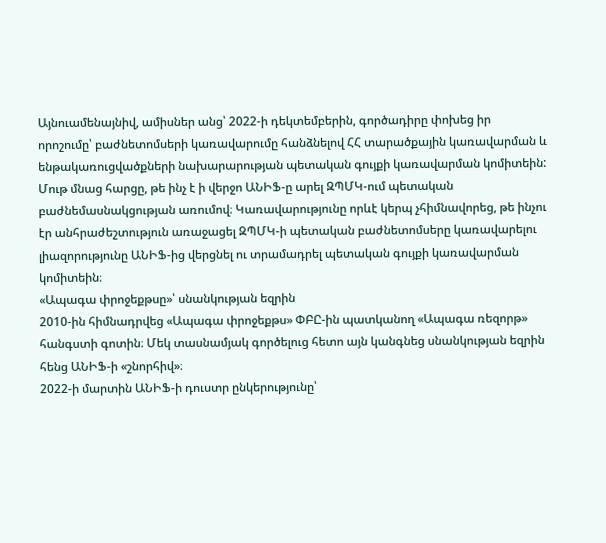Այնուամենայնիվ, ամիսներ անց՝ 2022-ի դեկտեմբերին, գործադիրը փոխեց իր որոշումը՝ բաժնետոմսերի կառավարումը հանձնելով ՀՀ տարածքային կառավարման և ենթակառուցվածքների նախարարության պետական գույքի կառավարման կոմիտեին:
Մութ մնաց հարցը, թե ինչ է ի վերջո ԱՆԻՖ-ը արել ԶՊՄԿ-ում պետական բաժնեմասնակցության առումով։ Կառավարությունը որևէ կերպ չհիմնավորեց, թե ինչու էր անհրաժեշտություն առաջացել ԶՊՄԿ-ի պետական բաժնետոմսերը կառավարելու լիազորությունը ԱՆԻՖ-ից վերցնել ու տրամադրել պետական գույքի կառավարման կոմիտեին։
«Ապագա փրոջեքթսը»՝ սնանկության եզրին
2010-ին հիմնադրվեց «Ապագա փրոջեքթս» ՓԲԸ-ին պատկանող «Ապագա ռեզորթ» հանգստի գոտին։ Մեկ տասնամյակ գործելուց հետո այն կանգնեց սնանկության եզրին հենց ԱՆԻՖ-ի «շնորհիվ»։
2022-ի մարտին ԱՆԻՖ-ի դուստր ընկերությունը՝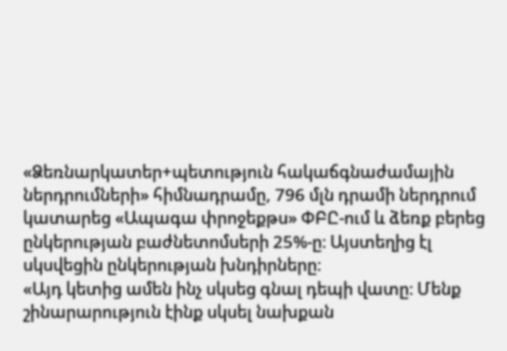«Ձեռնարկատեր+պետություն հակաճգնաժամային ներդրումների» հիմնադրամը, 796 մլն դրամի ներդրում կատարեց «Ապագա փրոջեքթս» ՓԲԸ-ում և ձեռք բերեց ընկերության բաժնետոմսերի 25%-ը։ Այստեղից էլ սկսվեցին ընկերության խնդիրները։
«Այդ կետից ամեն ինչ սկսեց գնալ դեպի վատը։ Մենք շինարարություն էինք սկսել նախքան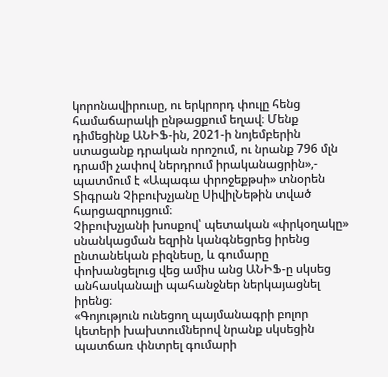կորոնավիրուսը, ու երկրորդ փուլը հենց համաճարակի ընթացքում եղավ։ Մենք դիմեցինք ԱՆԻՖ-ին, 2021-ի նոյեմբերին ստացանք դրական որոշում, ու նրանք 796 մլն դրամի չափով ներդրում իրականացրին»,- պատմում է «Ապագա փրոջեքթսի» տնօրեն Տիգրան Չիբուխչյանը ՍիվիլՆեթին տված հարցազրույցում։
Չիբուխչյանի խոսքով՝ պետական «փրկօղակը» սնանկացման եզրին կանգնեցրեց իրենց ընտանեկան բիզնեսը, և գումարը փոխանցելուց վեց ամիս անց ԱՆԻՖ-ը սկսեց անհասկանալի պահանջներ ներկայացնել իրենց։
«Գոյություն ունեցող պայմանագրի բոլոր կետերի խախտումներով նրանք սկսեցին պատճառ փնտրել գումարի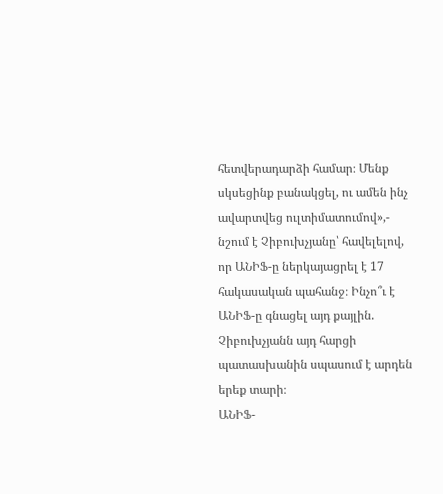հետվերադարձի համար։ Մենք սկսեցինք բանակցել, ու ամեն ինչ ավարտվեց ուլտիմատումով»,- նշում է Չիբուխչյանը՝ հավելելով, որ ԱՆԻՖ-ը ներկայացրել է 17 հակասական պահանջ։ Ինչո՞ւ է ԱՆԻՖ-ը գնացել այդ քայլին. Չիբուխչյանն այդ հարցի պատասխանին սպասում է արդեն երեք տարի։
ԱՆԻՖ-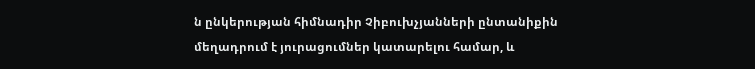ն ընկերության հիմնադիր Չիբուխչյանների ընտանիքին մեղադրում է յուրացումներ կատարելու համար, և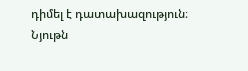դիմել է դատախազություն։
Նյութն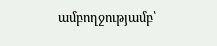ամբողջությամբ՝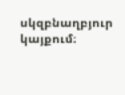սկզբնաղբյուր կայքում։